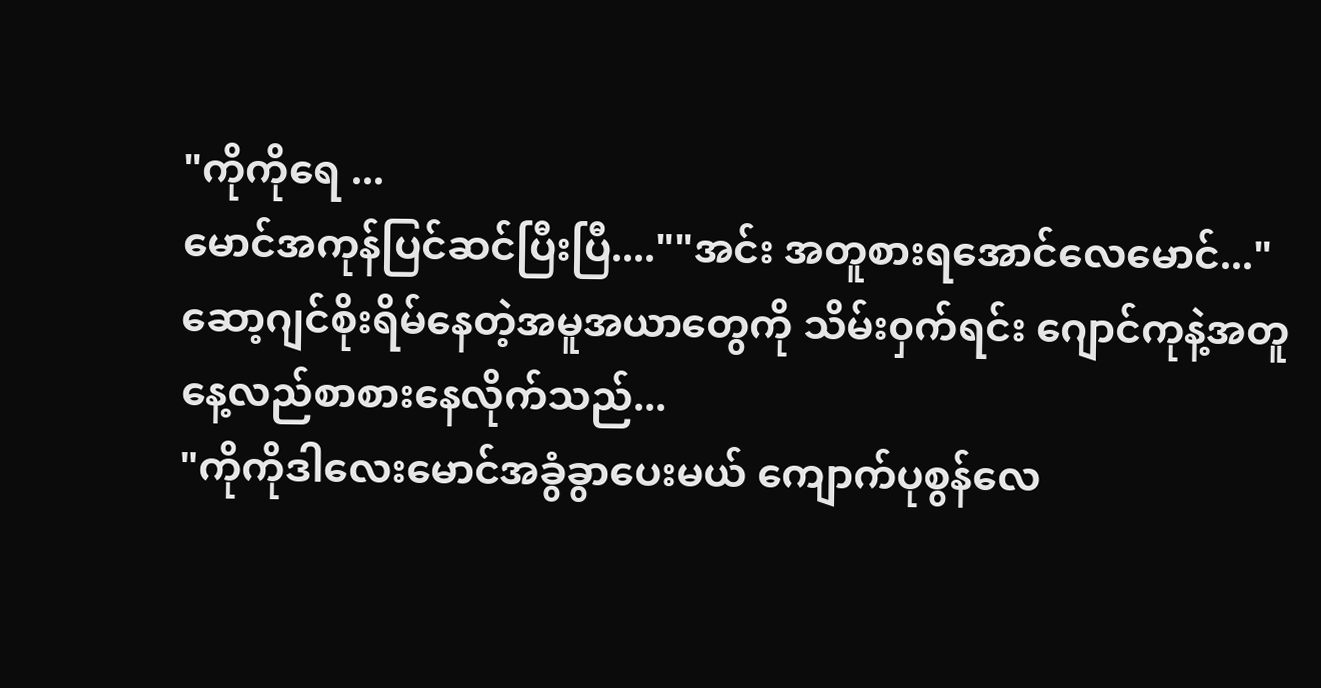"ကိုကိုရေ ...
မောင်အကုန်ပြင်ဆင်ပြီးပြီ....""အင်း အတူစားရအောင်လေမောင်..."
ဆော့ဂျင်စိုးရိမ်နေတဲ့အမူအယာတွေကို သိမ်း၀ှက်ရင်း ဂျောင်ကုနဲ့အတူနေ့လည်စာစားနေလိုက်သည်...
"ကိုကိုဒါလေးမောင်အခွံခွာပေးမယ် ကျောက်ပုစွန်လေ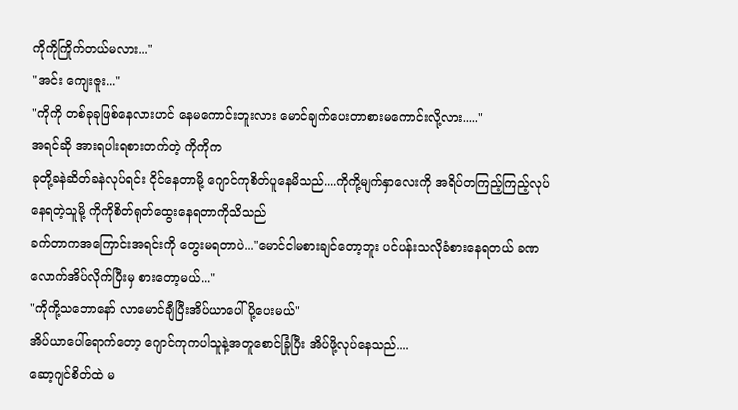ကိုကိုကြိုက်တယ်မလား..."
"အင်း ကျေးဇူး..."
"ကိုကို တစ်ခုခုဖြစ်နေလားဟင် နေမကောင်းဘူးလား မောင်ချက်ပေးတာစားမကောင်းလို့လား....."
အရင်ဆို အားရပါးရစားတက်တဲ့ ကိုကိုက
ခုတို့ခနဲဆိတ်ခနဲလုပ်ရင်း ငိုင်နေတာမို့ ဂျောင်ကုစိတ်ပူနေမိသည်....ကိုကို့မျက်နှာလေးကို အရိပ်တကြည့်ကြည့်လုပ်နေရတဲ့သူမို့ ကိုကိုစိတ်ရုတ်ထွေးနေရတာကိုသိသည်
ခက်တာကအကြောင်းအရင်းကို တွေးမရတာပဲ..."မောင်ငါမစားချင်တော့ဘူး ပင်ပန်းသလိုခံစားနေရတယ် ခဏလောက်အိပ်လိုက်ပြီးမှ စားတော့မယ်..."
"ကိုကို့သဘောနော် လာမောင်ချီပြီးအိပ်ယာပေါ်ပို့ပေးမယ်"
အိပ်ယာပေါ်ရောက်တော့ ဂျောင်ကုကပါသူနဲ့အတူစောင်ခြုံပြီး အိပ်ဖို့လုပ်နေသည်....
ဆော့ဂျင်စိတ်ထဲ မ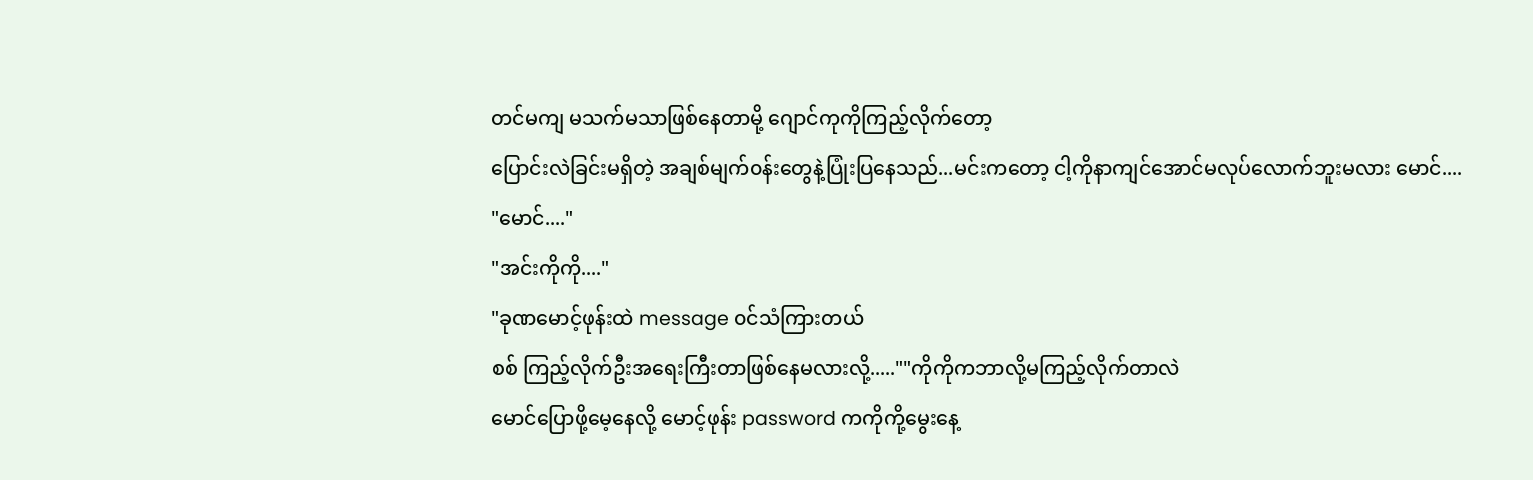တင်မကျ မသက်မသာဖြစ်နေတာမို့ ဂျောင်ကုကိုကြည့်လိုက်တော့
ပြောင်းလဲခြင်းမရှိတဲ့ အချစ်မျက်၀န်းတွေနဲ့ပြုံးပြနေသည်...မင်းကတော့ ငါ့ကိုနာကျင်အောင်မလုပ်လောက်ဘူးမလား မောင်....
"မောင်...."
"အင်းကိုကို...."
"ခုဏမောင့်ဖုန်းထဲ message ၀င်သံကြားတယ်
စစ် ကြည့်လိုက်ဦးအရေးကြီးတာဖြစ်နေမလားလို့.....""ကိုကိုကဘာလို့မကြည့်လိုက်တာလဲ
မောင်ပြောဖို့မေ့နေလို့ မောင့်ဖုန်း password ကကိုကို့မွေးနေ့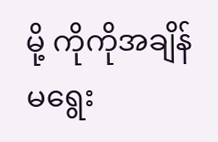မို့ ကိုကိုအချိန်မရွေး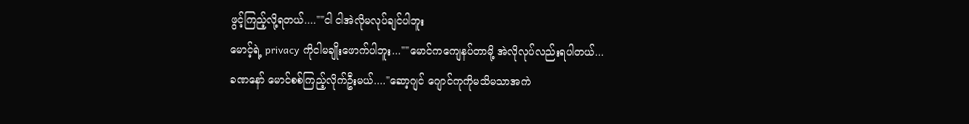ဖွင့်ကြည့်လို့ရတယ်....""ငါ ငါအဲလိုမလုပ်ချင်ပါဘူး
မောင့်ရဲ့ privacy ကိုငါမချိုးဖောက်ပါဘူး...""မောင်ကကျေနပ်တာမို့ အဲလိုလုပ်လည်းရပါတယ်...
ခဏနော် မောင်စစ်ကြည့်လိုက်ဦးမယ်...."ဆော့ဂျင် ဂျောင်ကုကိုမသိမသာအကဲ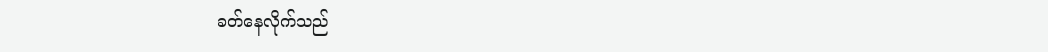ခတ်နေလိုက်သည်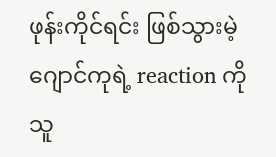ဖုန်းကိုင်ရင်း ဖြစ်သွားမဲ့ဂျောင်ကုရဲ့ reaction ကိုသူ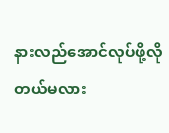နားလည်အောင်လုပ်ဖို့လိုတယ်မလား